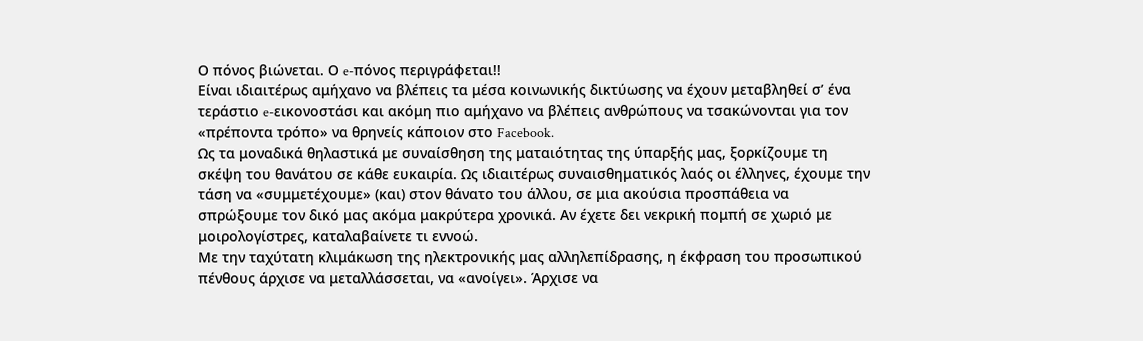Ο πόνος βιώνεται. Ο e-πόνος περιγράφεται!!
Είναι ιδιαιτέρως αμήχανο να βλέπεις τα μέσα κοινωνικής δικτύωσης να έχουν μεταβληθεί σ’ ένα τεράστιο e-εικονοστάσι και ακόμη πιο αμήχανο να βλέπεις ανθρώπους να τσακώνονται για τον «πρέποντα τρόπο» να θρηνείς κάποιον στο Facebook.
Ως τα μοναδικά θηλαστικά με συναίσθηση της ματαιότητας της ύπαρξής μας, ξορκίζουμε τη σκέψη του θανάτου σε κάθε ευκαιρία. Ως ιδιαιτέρως συναισθηματικός λαός οι έλληνες, έχουμε την τάση να «συμμετέχουμε» (και) στον θάνατο του άλλου, σε μια ακούσια προσπάθεια να σπρώξουμε τον δικό μας ακόμα μακρύτερα χρονικά. Αν έχετε δει νεκρική πομπή σε χωριό με μοιρολογίστρες, καταλαβαίνετε τι εννοώ.
Με την ταχύτατη κλιμάκωση της ηλεκτρονικής μας αλληλεπίδρασης, η έκφραση του προσωπικού πένθους άρχισε να μεταλλάσσεται, να «ανοίγει». Άρχισε να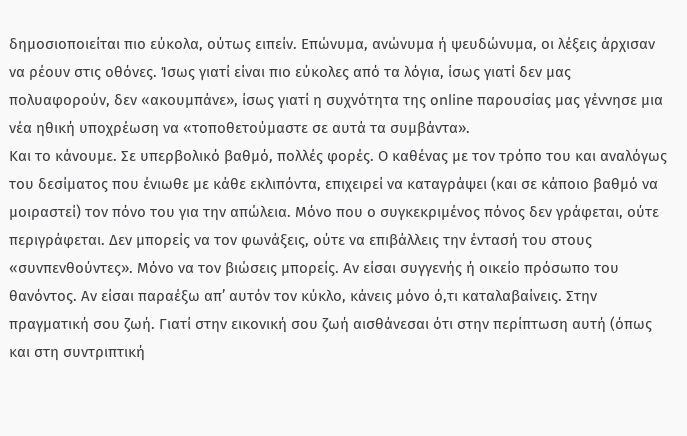δημοσιοποιείται πιο εύκολα, ούτως ειπείν. Επώνυμα, ανώνυμα ή ψευδώνυμα, οι λέξεις άρχισαν να ρέουν στις οθόνες. Ίσως γιατί είναι πιο εύκολες από τα λόγια, ίσως γιατί δεν μας πολυαφορούν, δεν «ακουμπάνε», ίσως γιατί η συχνότητα της online παρουσίας μας γέννησε μια νέα ηθική υποχρέωση να «τοποθετούμαστε σε αυτά τα συμβάντα».
Και το κάνουμε. Σε υπερβολικό βαθμό, πολλές φορές. Ο καθένας με τον τρόπο του και αναλόγως του δεσίματος που ένιωθε με κάθε εκλιπόντα, επιχειρεί να καταγράψει (και σε κάποιο βαθμό να μοιραστεί) τον πόνο του για την απώλεια. Μόνο που ο συγκεκριμένος πόνος δεν γράφεται, ούτε περιγράφεται. Δεν μπορείς να τον φωνάξεις, ούτε να επιβάλλεις την έντασή του στους «συνπενθούντες». Μόνο να τον βιώσεις μπορείς. Αν είσαι συγγενής ή οικείο πρόσωπο του θανόντος. Αν είσαι παραέξω απ’ αυτόν τον κύκλο, κάνεις μόνο ό,τι καταλαβαίνεις. Στην πραγματική σου ζωή. Γιατί στην εικονική σου ζωή αισθάνεσαι ότι στην περίπτωση αυτή (όπως και στη συντριπτική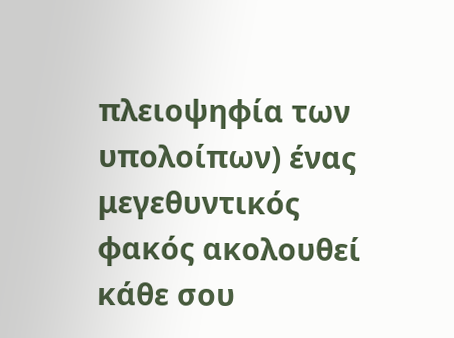πλειοψηφία των υπολοίπων) ένας μεγεθυντικός φακός ακολουθεί κάθε σου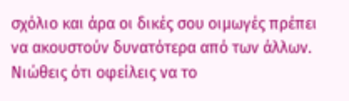σχόλιο και άρα οι δικές σου οιμωγές πρέπει να ακουστούν δυνατότερα από των άλλων. Νιώθεις ότι οφείλεις να το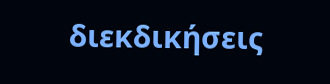διεκδικήσεις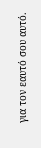για τον εαυτό σου αυτό.